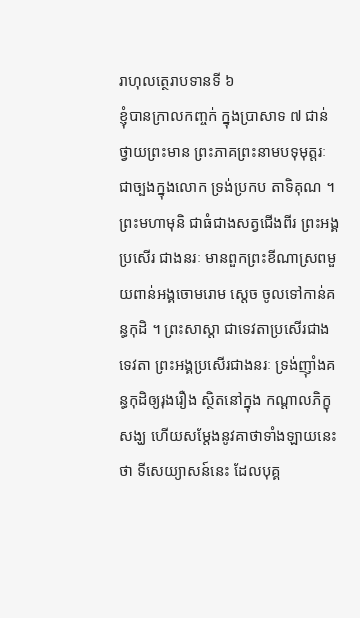រាហុលត្ថេរាបទានទី ៦
ខ្ញុំបានក្រាលកញ្ចក់ ក្នុងប្រាសាទ ៧ ជាន់ ថ្វាយព្រះមាន ព្រះភាគព្រះនាមបទុមុត្តរៈ ជាច្បងក្នុងលោក ទ្រង់ប្រកប តាទិគុណ ។ ព្រះមហាមុនិ ជាធំជាងសត្វជើងពីរ ព្រះអង្គប្រសើរ ជាងនរៈ មានពួកព្រះខីណាស្រពមួយពាន់អង្គចោមរោម ស្តេច ចូលទៅកាន់គន្ធកុដិ ។ ព្រះសាស្តា ជាទេវតាប្រសើរជាងទេវតា ព្រះអង្គប្រសើរជាងនរៈ ទ្រង់ញ៉ាំងគន្ធកុដិឲ្យរុងរឿង ស្ថិតនៅក្នុង កណ្តាលភិក្ខុសង្ឃ ហើយសម្តែងនូវគាថាទាំងឡាយនេះថា ទីសេយ្យាសន៍នេះ ដែលបុគ្គ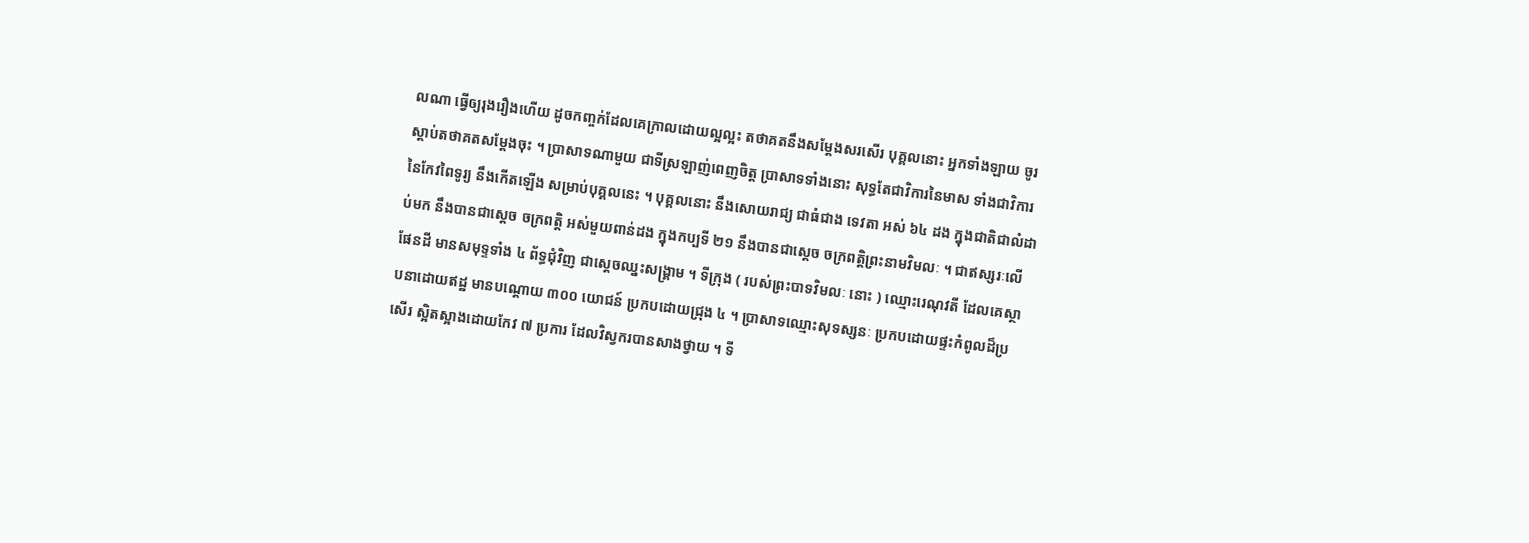លណា ធ្វើឲ្យរុងរឿងហើយ ដូចកញ្ចក់ដែលគេក្រាលដោយល្អល្អះ តថាគតនឹងសម្តែងសរសើរ បុគ្គលនោះ អ្នកទាំងឡាយ ចូរស្តាប់តថាគតសម្តែងចុះ ។ ប្រាសាទណាមួយ ជាទីស្រឡាញ់ពេញចិត្ត ប្រាសាទទាំងនោះ សុទ្ធតែជាវិការនៃមាស ទាំងជាវិការនៃកែវពៃទូរ្យ នឹងកើតឡើង សម្រាប់បុគ្គលនេះ ។ បុគ្គលនោះ នឹងសោយរាជ្យ ជាធំជាង ទេវតា អស់ ៦៤ ដង ក្នុងជាតិជាលំដាប់មក នឹងបានជាស្តេច ចក្រពត្តិ អស់មួយពាន់ដង ក្នុងកប្បទី ២១ នឹងបានជាស្តេច ចក្រពត្តិព្រះនាមវិមលៈ ។ ជាឥស្សរៈលើផែនដី មានសមុទ្ទទាំង ៤ ព័ទ្ធជុំវិញ ជាស្តេចឈ្នះសង្រ្គាម ។ ទីក្រុង ( របស់ព្រះបាទវិមលៈ នោះ ) ឈ្មោះរេណុវតី ដែលគេស្ថាបនាដោយឥដ្ឋ មានបណ្តោយ ៣០០ យោជន៍ ប្រកបដោយជ្រុង ៤ ។ ប្រាសាទឈ្មោះសុទស្សនៈ ប្រកបដោយផ្ទះកំពូលដ៏ប្រសើរ ស្អិតស្អាងដោយកែវ ៧ ប្រការ ដែលវិស្វករបានសាងថ្វាយ ។ ទី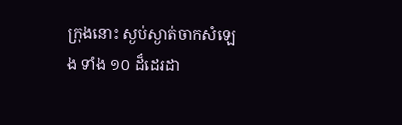ក្រុងនោះ ស្ងប់ស្ងាត់ចាកសំឡេង ទាំង ១០ ដ៏ដេរដា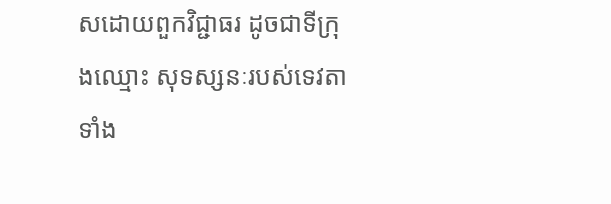សដោយពួកវិជ្ជាធរ ដូចជាទីក្រុងឈ្មោះ សុទស្សនៈរបស់ទេវតាទាំង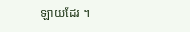ឡាយដែរ ។